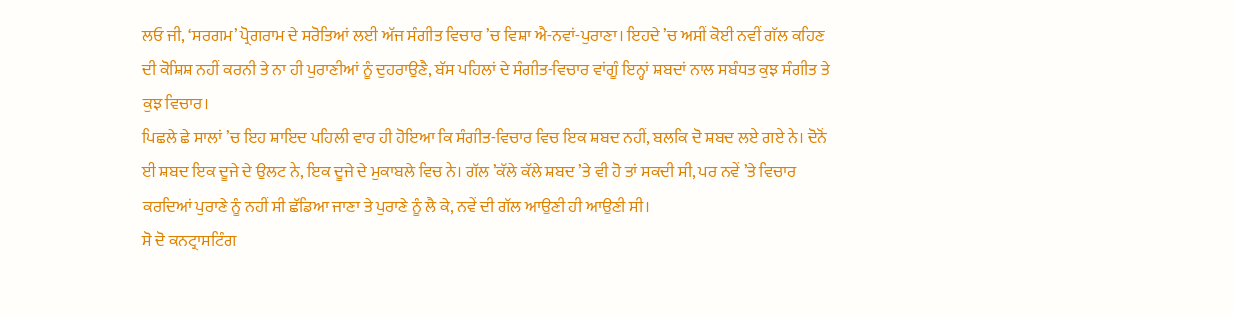ਲਓ ਜੀ, ‘ਸਰਗਮ’ ਪ੍ਰੋਗਰਾਮ ਦੇ ਸਰੋਤਿਆਂ ਲਈ ਅੱਜ ਸੰਗੀਤ ਵਿਚਾਰ ’ਚ ਵਿਸ਼ਾ ਐ-ਨਵਾਂ-ਪੁਰਾਣਾ। ਇਹਦੇ ’ਚ ਅਸੀਂ ਕੋਈ ਨਵੀਂ ਗੱਲ ਕਹਿਣ ਦੀ ਕੋਸ਼ਿਸ਼ ਨਹੀਂ ਕਰਨੀ ਤੇ ਨਾ ਹੀ ਪੁਰਾਣੀਆਂ ਨੂੰ ਦੁਹਰਾਉਣੈ, ਬੱਸ ਪਹਿਲਾਂ ਦੇ ਸੰਗੀਤ-ਵਿਚਾਰ ਵਾਂਗੂੰ ਇਨ੍ਹਾਂ ਸ਼ਬਦਾਂ ਨਾਲ ਸਬੰਧਤ ਕੁਝ ਸੰਗੀਤ ਤੇ ਕੁਝ ਵਿਚਾਰ।
ਪਿਛਲੇ ਛੇ ਸਾਲਾਂ ’ਚ ਇਹ ਸ਼ਾਇਦ ਪਹਿਲੀ ਵਾਰ ਹੀ ਹੋਇਆ ਕਿ ਸੰਗੀਤ-ਵਿਚਾਰ ਵਿਚ ਇਕ ਸ਼ਬਦ ਨਹੀਂ, ਬਲਕਿ ਦੋ ਸ਼ਬਦ ਲਏ ਗਏ ਨੇ। ਦੋਨੋਂ ਈ ਸ਼ਬਦ ਇਕ ਦੂਜੇ ਦੇ ਉਲਟ ਨੇ, ਇਕ ਦੂਜੇ ਦੇ ਮੁਕਾਬਲੇ ਵਿਚ ਨੇ। ਗੱਲ ’ਕੱਲੇ ਕੱਲੇ ਸ਼ਬਦ ’ਤੇ ਵੀ ਹੋ ਤਾਂ ਸਕਦੀ ਸੀ, ਪਰ ਨਵੇਂ ’ਤੇ ਵਿਚਾਰ ਕਰਦਿਆਂ ਪੁਰਾਣੇ ਨੂੰ ਨਹੀਂ ਸੀ ਛੱਡਿਆ ਜਾਣਾ ਤੇ ਪੁਰਾਣੇ ਨੂੰ ਲੈ ਕੇ, ਨਵੇਂ ਦੀ ਗੱਲ ਆਉਣੀ ਹੀ ਆਉਣੀ ਸੀ।
ਸੋ ਦੋ ਕਨਟ੍ਰਾਸਟਿੰਗ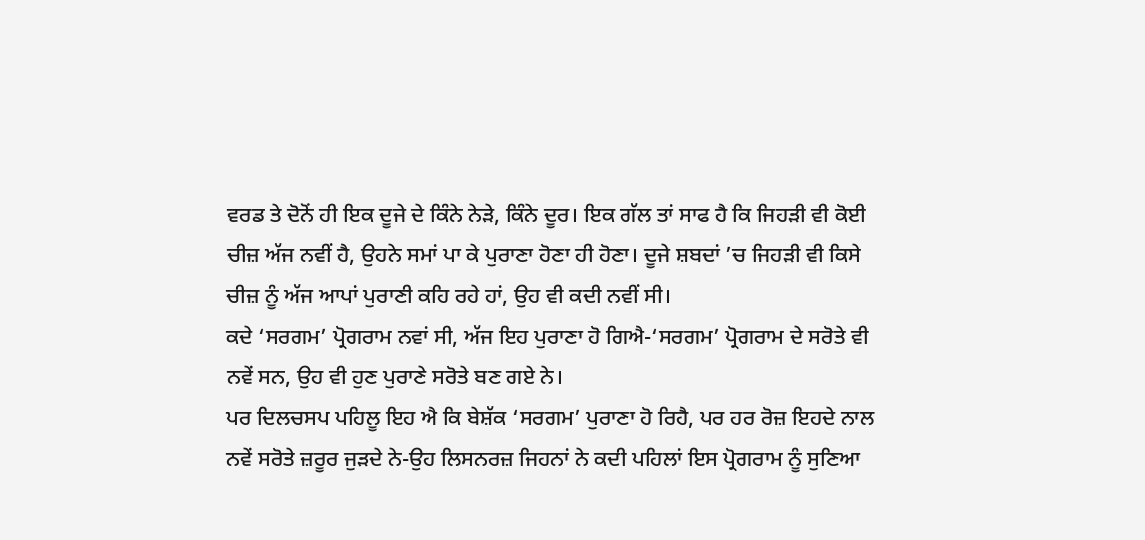ਵਰਡ ਤੇ ਦੋਨੋਂ ਹੀ ਇਕ ਦੂਜੇ ਦੇ ਕਿੰਨੇ ਨੇੜੇ, ਕਿੰਨੇ ਦੂਰ। ਇਕ ਗੱਲ ਤਾਂ ਸਾਫ ਹੈ ਕਿ ਜਿਹੜੀ ਵੀ ਕੋਈ ਚੀਜ਼ ਅੱਜ ਨਵੀਂ ਹੈ, ਉਹਨੇ ਸਮਾਂ ਪਾ ਕੇ ਪੁਰਾਣਾ ਹੋਣਾ ਹੀ ਹੋਣਾ। ਦੂਜੇ ਸ਼ਬਦਾਂ ’ਚ ਜਿਹੜੀ ਵੀ ਕਿਸੇ ਚੀਜ਼ ਨੂੰ ਅੱਜ ਆਪਾਂ ਪੁਰਾਣੀ ਕਹਿ ਰਹੇ ਹਾਂ, ਉਹ ਵੀ ਕਦੀ ਨਵੀਂ ਸੀ।
ਕਦੇ ‘ਸਰਗਮ’ ਪ੍ਰੋਗਰਾਮ ਨਵਾਂ ਸੀ, ਅੱਜ ਇਹ ਪੁਰਾਣਾ ਹੋ ਗਿਐ-‘ਸਰਗਮ’ ਪ੍ਰੋਗਰਾਮ ਦੇ ਸਰੋਤੇ ਵੀ ਨਵੇਂ ਸਨ, ਉਹ ਵੀ ਹੁਣ ਪੁਰਾਣੇ ਸਰੋਤੇ ਬਣ ਗਏ ਨੇ।
ਪਰ ਦਿਲਚਸਪ ਪਹਿਲੂ ਇਹ ਐ ਕਿ ਬੇਸ਼ੱਕ ‘ਸਰਗਮ’ ਪੁਰਾਣਾ ਹੋ ਰਿਹੈ, ਪਰ ਹਰ ਰੋਜ਼ ਇਹਦੇ ਨਾਲ ਨਵੇਂ ਸਰੋਤੇ ਜ਼ਰੂਰ ਜੁੜਦੇ ਨੇ-ਉਹ ਲਿਸਨਰਜ਼ ਜਿਹਨਾਂ ਨੇ ਕਦੀ ਪਹਿਲਾਂ ਇਸ ਪ੍ਰੋਗਰਾਮ ਨੂੰ ਸੁਣਿਆ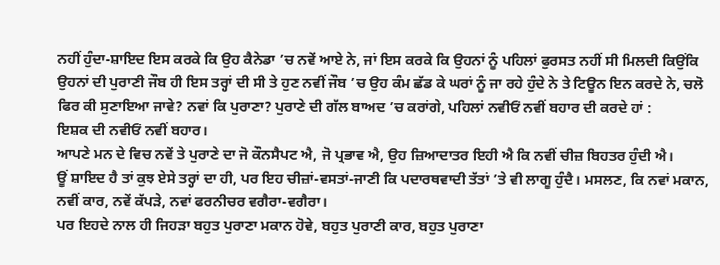ਨਹੀਂ ਹੁੰਦਾ-ਸ਼ਾਇਦ ਇਸ ਕਰਕੇ ਕਿ ਉਹ ਕੈਨੇਡਾ ’ਚ ਨਵੇਂ ਆਏ ਨੇ, ਜਾਂ ਇਸ ਕਰਕੇ ਕਿ ਉਹਨਾਂ ਨੂੰ ਪਹਿਲਾਂ ਫੁਰਸਤ ਨਹੀਂ ਸੀ ਮਿਲਦੀ ਕਿਉਂਕਿ ਉਹਨਾਂ ਦੀ ਪੁਰਾਣੀ ਜੌਬ ਹੀ ਇਸ ਤਰ੍ਹਾਂ ਦੀ ਸੀ ਤੇ ਹੁਣ ਨਵੀਂ ਜੌਬ ’ਚ ਉਹ ਕੰਮ ਛੱਡ ਕੇ ਘਰਾਂ ਨੂੰ ਜਾ ਰਹੇ ਹੁੰਦੇ ਨੇ ਤੇ ਟਿਊਨ ਇਨ ਕਰਦੇ ਨੇ, ਚਲੋ ਫਿਰ ਕੀ ਸੁਣਾਇਆ ਜਾਵੇ? ਨਵਾਂ ਕਿ ਪੁਰਾਣਾ? ਪੁਰਾਣੇ ਦੀ ਗੱਲ ਬਾਅਦ ’ਚ ਕਰਾਂਗੇ, ਪਹਿਲਾਂ ਨਵੀਓਂ ਨਵੀਂ ਬਹਾਰ ਦੀ ਕਰਦੇ ਹਾਂ :
ਇਸ਼ਕ ਦੀ ਨਵੀਓਂ ਨਵੀਂ ਬਹਾਰ।
ਆਪਣੇ ਮਨ ਦੇ ਵਿਚ ਨਵੇਂ ਤੇ ਪੁਰਾਣੇ ਦਾ ਜੋ ਕੌਨਸੈਪਟ ਐ, ਜੋ ਪ੍ਰਭਾਵ ਐ, ਉਹ ਜ਼ਿਆਦਾਤਰ ਇਹੀ ਐ ਕਿ ਨਵੀਂ ਚੀਜ਼ ਬਿਹਤਰ ਹੁੰਦੀ ਐ।
ਊਂ ਸ਼ਾਇਦ ਹੈ ਤਾਂ ਕੁਝ ਏਸੇ ਤਰ੍ਹਾਂ ਦਾ ਹੀ, ਪਰ ਇਹ ਚੀਜ਼ਾਂ-ਵਸਤਾਂ-ਜਾਣੀ ਕਿ ਪਦਾਰਥਵਾਦੀ ਤੱਤਾਂ ’ਤੇ ਵੀ ਲਾਗੂ ਹੁੰਦੈ। ਮਸਲਣ, ਕਿ ਨਵਾਂ ਮਕਾਨ, ਨਵੀਂ ਕਾਰ, ਨਵੇਂ ਕੱਪੜੇ, ਨਵਾਂ ਫਰਨੀਚਰ ਵਗੈਰਾ-ਵਗੈਰਾ।
ਪਰ ਇਹਦੇ ਨਾਲ ਹੀ ਜਿਹੜਾ ਬਹੁਤ ਪੁਰਾਣਾ ਮਕਾਨ ਹੋਵੇ, ਬਹੁਤ ਪੁਰਾਣੀ ਕਾਰ, ਬਹੁਤ ਪੁਰਾਣਾ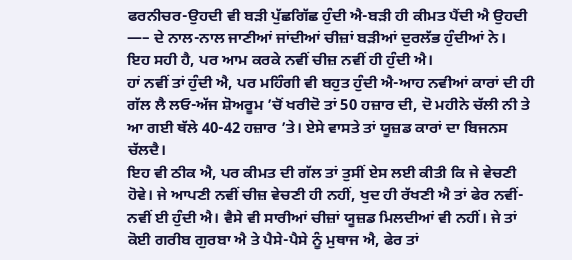ਫਰਨੀਚਰ-ਉਹਦੀ ਵੀ ਬੜੀ ਪੁੱਛਗਿੱਛ ਹੁੰਦੀ ਐ-ਬੜੀ ਹੀ ਕੀਮਤ ਪੈਂਦੀ ਐ ਉਹਦੀ —– ਦੇ ਨਾਲ-ਨਾਲ ਜਾਣੀਆਂ ਜਾਂਦੀਆਂ ਚੀਜ਼ਾਂ ਬੜੀਆਂ ਦੁਰਲੱਭ ਹੁੰਦੀਆਂ ਨੇ।
ਇਹ ਸਹੀ ਹੈ, ਪਰ ਆਮ ਕਰਕੇ ਨਵੀਂ ਚੀਜ਼ ਨਵੀਂ ਹੀ ਹੁੰਦੀ ਐ।
ਹਾਂ ਨਵੀਂ ਤਾਂ ਹੁੰਦੀ ਐ, ਪਰ ਮਹਿੰਗੀ ਵੀ ਬਹੁਤ ਹੁੰਦੀ ਐ-ਆਹ ਨਵੀਆਂ ਕਾਰਾਂ ਦੀ ਹੀ ਗੱਲ ਲੈ ਲਓ-ਅੱਜ ਸ਼ੋਅਰੂਮ ’ਚੋਂ ਖਰੀਦੋ ਤਾਂ 50 ਹਜ਼ਾਰ ਦੀ, ਦੋ ਮਹੀਨੇ ਚੱਲੀ ਨੀ ਤੇ ਆ ਗਈ ਥੱਲੇ 40-42 ਹਜ਼ਾਰ ’ਤੇ। ਏਸੇ ਵਾਸਤੇ ਤਾਂ ਯੂਜ਼ਡ ਕਾਰਾਂ ਦਾ ਬਿਜਨਸ ਚੱਲਦੈ।
ਇਹ ਵੀ ਠੀਕ ਐ, ਪਰ ਕੀਮਤ ਦੀ ਗੱਲ ਤਾਂ ਤੁਸੀਂ ਏਸ ਲਈ ਕੀਤੀ ਕਿ ਜੇ ਵੇਚਣੀ ਹੋਵੇ। ਜੇ ਆਪਣੀ ਨਵੀਂ ਚੀਜ਼ ਵੇਚਣੀ ਹੀ ਨਹੀਂ, ਖੁਦ ਹੀ ਰੱਖਣੀ ਐ ਤਾਂ ਫੇਰ ਨਵੀਂ-ਨਵੀਂ ਈ ਹੁੰਦੀ ਐ। ਵੈਸੇ ਵੀ ਸਾਰੀਆਂ ਚੀਜ਼ਾਂ ਯੂਜ਼ਡ ਮਿਲਦੀਆਂ ਵੀ ਨਹੀਂ। ਜੇ ਤਾਂ ਕੋਈ ਗਰੀਬ ਗੁਰਬਾ ਐ ਤੇ ਪੈਸੇ-ਪੈਸੇ ਨੂੰ ਮੁਥਾਜ ਐ, ਫੇਰ ਤਾਂ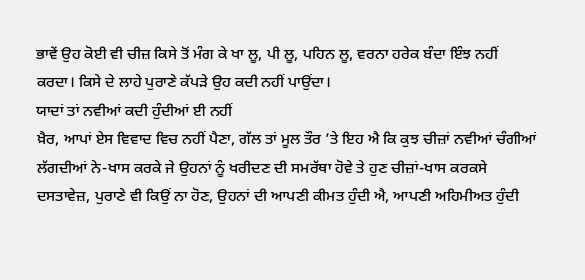ਭਾਵੇਂ ਉਹ ਕੋਈ ਵੀ ਚੀਜ਼ ਕਿਸੇ ਤੋਂ ਮੰਗ ਕੇ ਖਾ ਲੂ, ਪੀ ਲੂ, ਪਹਿਨ ਲੂ, ਵਰਨਾ ਹਰੇਕ ਬੰਦਾ ਇੰਝ ਨਹੀਂ ਕਰਦਾ। ਕਿਸੇ ਦੇ ਲਾਹੇ ਪੁਰਾਣੇ ਕੱਪੜੇ ਉਹ ਕਦੀ ਨਹੀਂ ਪਾਉਂਦਾ।
ਯਾਦਾਂ ਤਾਂ ਨਵੀਆਂ ਕਦੀ ਹੁੰਦੀਆਂ ਈ ਨਹੀਂ
ਖ਼ੈਰ, ਆਪਾਂ ਏਸ ਵਿਵਾਦ ਵਿਚ ਨਹੀਂ ਪੈਣਾ, ਗੱਲ ਤਾਂ ਮੂਲ ਤੌਰ ’ਤੇ ਇਹ ਐ ਕਿ ਕੁਝ ਚੀਜ਼ਾਂ ਨਵੀਆਂ ਚੰਗੀਆਂ ਲੱਗਦੀਆਂ ਨੇ-ਖਾਸ ਕਰਕੇ ਜੇ ਉਹਨਾਂ ਨੂੰ ਖਰੀਦਣ ਦੀ ਸਮਰੱਥਾ ਹੋਵੇ ਤੇ ਹੁਣ ਚੀਜ਼ਾਂ-ਖਾਸ ਕਰਕਸੇ ਦਸਤਾਵੇਜ਼, ਪੁਰਾਣੇ ਵੀ ਕਿਉਂ ਨਾ ਹੋਣ, ਉਹਨਾਂ ਦੀ ਆਪਣੀ ਕੀਮਤ ਹੁੰਦੀ ਐ, ਆਪਣੀ ਅਹਿਮੀਅਤ ਹੁੰਦੀ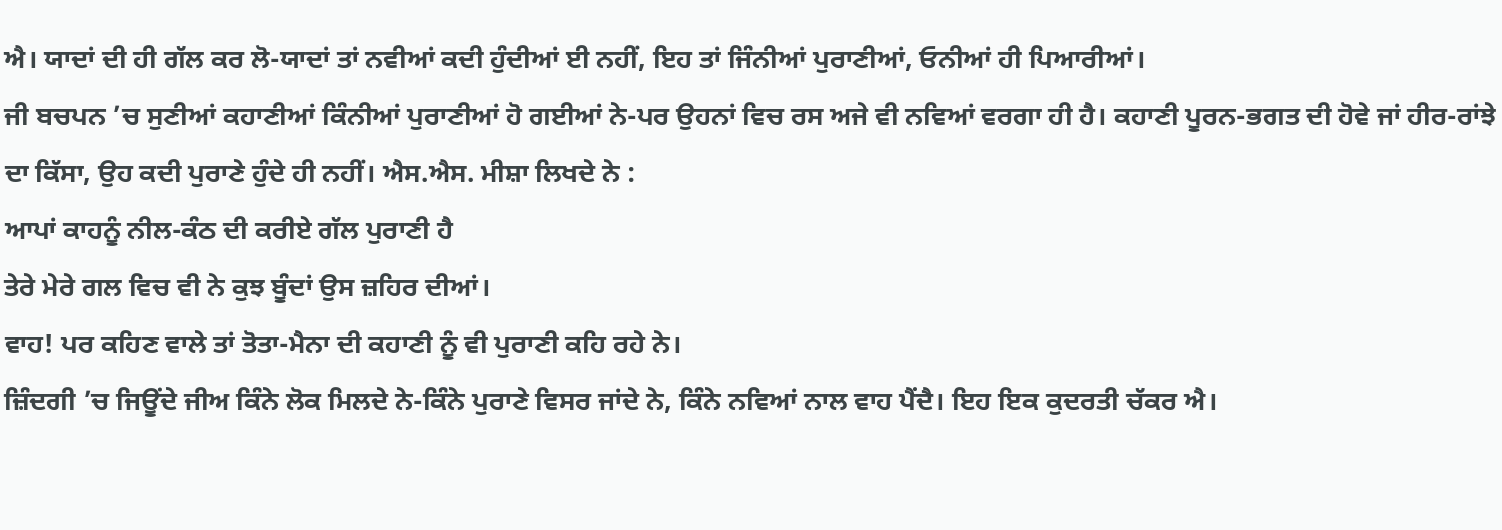ਐ। ਯਾਦਾਂ ਦੀ ਹੀ ਗੱਲ ਕਰ ਲੋ-ਯਾਦਾਂ ਤਾਂ ਨਵੀਆਂ ਕਦੀ ਹੁੰਦੀਆਂ ਈ ਨਹੀਂ, ਇਹ ਤਾਂ ਜਿੰਨੀਆਂ ਪੁਰਾਣੀਆਂ, ਓਨੀਆਂ ਹੀ ਪਿਆਰੀਆਂ।
ਜੀ ਬਚਪਨ ’ਚ ਸੁਣੀਆਂ ਕਹਾਣੀਆਂ ਕਿੰਨੀਆਂ ਪੁਰਾਣੀਆਂ ਹੋ ਗਈਆਂ ਨੇ-ਪਰ ਉਹਨਾਂ ਵਿਚ ਰਸ ਅਜੇ ਵੀ ਨਵਿਆਂ ਵਰਗਾ ਹੀ ਹੈ। ਕਹਾਣੀ ਪੂਰਨ-ਭਗਤ ਦੀ ਹੋਵੇ ਜਾਂ ਹੀਰ-ਰਾਂਝੇ ਦਾ ਕਿੱਸਾ, ਉਹ ਕਦੀ ਪੁਰਾਣੇ ਹੁੰਦੇ ਹੀ ਨਹੀਂ। ਐਸ.ਐਸ. ਮੀਸ਼ਾ ਲਿਖਦੇ ਨੇ :
ਆਪਾਂ ਕਾਹਨੂੰ ਨੀਲ-ਕੰਠ ਦੀ ਕਰੀਏ ਗੱਲ ਪੁਰਾਣੀ ਹੈ
ਤੇਰੇ ਮੇਰੇ ਗਲ ਵਿਚ ਵੀ ਨੇ ਕੁਝ ਬੂੰਦਾਂ ਉਸ ਜ਼ਹਿਰ ਦੀਆਂ।
ਵਾਹ! ਪਰ ਕਹਿਣ ਵਾਲੇ ਤਾਂ ਤੋਤਾ-ਮੈਨਾ ਦੀ ਕਹਾਣੀ ਨੂੰ ਵੀ ਪੁਰਾਣੀ ਕਹਿ ਰਹੇ ਨੇ।
ਜ਼ਿੰਦਗੀ ’ਚ ਜਿਊਂਦੇ ਜੀਅ ਕਿੰਨੇ ਲੋਕ ਮਿਲਦੇ ਨੇ-ਕਿੰਨੇ ਪੁਰਾਣੇ ਵਿਸਰ ਜਾਂਦੇ ਨੇ, ਕਿੰਨੇ ਨਵਿਆਂ ਨਾਲ ਵਾਹ ਪੈਂਦੈ। ਇਹ ਇਕ ਕੁਦਰਤੀ ਚੱਕਰ ਐ।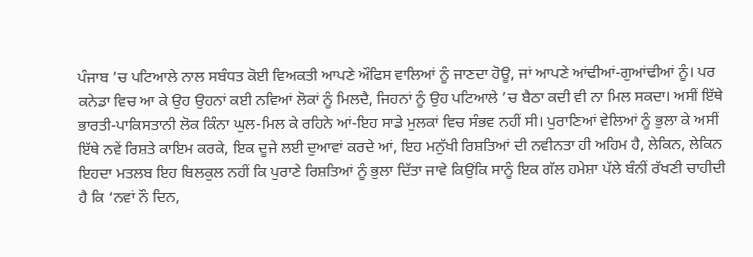ਪੰਜਾਬ ’ਚ ਪਟਿਆਲੇ ਨਾਲ ਸਬੰਧਤ ਕੋਈ ਵਿਅਕਤੀ ਆਪਣੇ ਔਫਿਸ ਵਾਲਿਆਂ ਨੂੰ ਜਾਣਦਾ ਹੋਊ, ਜਾਂ ਆਪਣੇ ਆਂਢੀਆਂ-ਗੁਆਂਢੀਆਂ ਨੂੰ। ਪਰ ਕਨੇਡਾ ਵਿਚ ਆ ਕੇ ਉਹ ਉਹਨਾਂ ਕਈ ਨਵਿਆਂ ਲੋਕਾਂ ਨੂੰ ਮਿਲਦੈ, ਜਿਹਨਾਂ ਨੂੰ ਉਹ ਪਟਿਆਲੇ ’ਚ ਬੈਠਾ ਕਦੀ ਵੀ ਨਾ ਮਿਲ ਸਕਦਾ। ਅਸੀਂ ਇੱਥੇ ਭਾਰਤੀ-ਪਾਕਿਸਤਾਨੀ ਲੋਕ ਕਿੰਨਾ ਘੁਲ-ਮਿਲ ਕੇ ਰਹਿਨੇ ਆਂ-ਇਹ ਸਾਡੇ ਮੁਲਕਾਂ ਵਿਚ ਸੰਭਵ ਨਹੀਂ ਸੀ। ਪੁਰਾਣਿਆਂ ਵੇਲਿਆਂ ਨੂੰ ਭੁਲਾ ਕੇ ਅਸੀਂ ਇੱਥੇ ਨਵੇਂ ਰਿਸ਼ਤੇ ਕਾਇਮ ਕਰਕੇ, ਇਕ ਦੂਜੇ ਲਈ ਦੁਆਵਾਂ ਕਰਦੇ ਆਂ, ਇਹ ਮਨੁੱਖੀ ਰਿਸ਼ਤਿਆਂ ਦੀ ਨਵੀਨਤਾ ਹੀ ਅਹਿਮ ਹੈ, ਲੇਕਿਨ, ਲੇਕਿਨ ਇਹਦਾ ਮਤਲਬ ਇਹ ਬਿਲਕੁਲ ਨਹੀਂ ਕਿ ਪੁਰਾਣੇ ਰਿਸ਼ਤਿਆਂ ਨੂੰ ਭੁਲਾ ਦਿੱਤਾ ਜਾਵੇ ਕਿਉਂਕਿ ਸਾਨੂੰ ਇਕ ਗੱਲ ਹਮੇਸ਼ਾ ਪੱਲੇ ਬੰਨੀਂ ਰੱਖਣੀ ਚਾਹੀਦੀ ਹੈ ਕਿ ‘ਨਵਾਂ ਨੌ ਦਿਨ,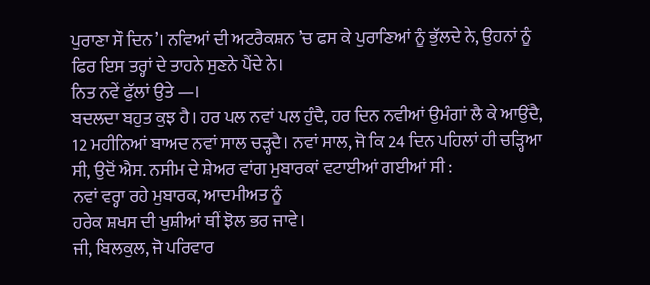ਪੁਰਾਣਾ ਸੌ ਦਿਨ’। ਨਵਿਆਂ ਦੀ ਅਟਰੈਕਸ਼ਨ ’ਚ ਫਸ ਕੇ ਪੁਰਾਣਿਆਂ ਨੂੰ ਭੁੱਲਦੇ ਨੇ, ਉਹਨਾਂ ਨੂੰ ਫਿਰ ਇਸ ਤਰ੍ਹਾਂ ਦੇ ਤਾਹਨੇ ਸੁਣਨੇ ਪੈਂਦੇ ਨੇ।
ਨਿਤ ਨਵੇਂ ਫੁੱਲਾਂ ਉਤੇ —।
ਬਦਲਦਾ ਬਹੁਤ ਕੁਝ ਹੈ। ਹਰ ਪਲ ਨਵਾਂ ਪਲ ਹੁੰਦੈ, ਹਰ ਦਿਨ ਨਵੀਆਂ ਉਮੰਗਾਂ ਲੈ ਕੇ ਆਉਂਦੈ, 12 ਮਹੀਨਿਆਂ ਬਾਅਦ ਨਵਾਂ ਸਾਲ ਚੜ੍ਹਦੈ। ਨਵਾਂ ਸਾਲ, ਜੋ ਕਿ 24 ਦਿਨ ਪਹਿਲਾਂ ਹੀ ਚੜ੍ਹਿਆ ਸੀ, ਉਦੋਂ ਐਸ. ਨਸੀਮ ਦੇ ਸ਼ੇਅਰ ਵਾਂਗ ਮੁਬਾਰਕਾਂ ਵਟਾਈਆਂ ਗਈਆਂ ਸੀ :
ਨਵਾਂ ਵਰ੍ਹਾ ਰਹੇ ਮੁਬਾਰਕ, ਆਦਮੀਅਤ ਨੂੰ
ਹਰੇਕ ਸ਼ਖਸ ਦੀ ਖੁਸ਼ੀਆਂ ਥੀਂ ਝੋਲ ਭਰ ਜਾਵੇ।
ਜੀ, ਬਿਲਕੁਲ, ਜੋ ਪਰਿਵਾਰ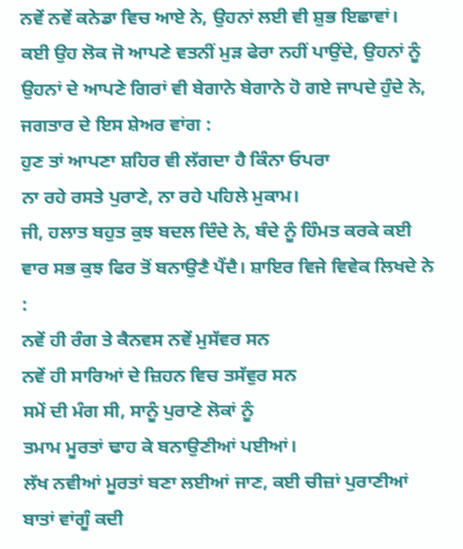ਨਵੇਂ ਨਵੇਂ ਕਨੇਡਾ ਵਿਚ ਆਏ ਨੇ, ਉਹਨਾਂ ਲਈ ਵੀ ਸ਼ੁਭ ਇਛਾਵਾਂ।
ਕਈ ਉਹ ਲੋਕ ਜੋ ਆਪਣੇ ਵਤਨੀਂ ਮੁੜ ਫੇਰਾ ਨਹੀਂ ਪਾਉਂਦੇ, ਉਹਨਾਂ ਨੂੰ ਉਹਨਾਂ ਦੇ ਆਪਣੇ ਗਿਰਾਂ ਵੀ ਬੇਗਾਨੇ ਬੇਗਾਨੇ ਹੋ ਗਏ ਜਾਪਦੇ ਹੁੰਦੇ ਨੇ, ਜਗਤਾਰ ਦੇ ਇਸ ਸ਼ੇਅਰ ਵਾਂਗ :
ਹੁਣ ਤਾਂ ਆਪਣਾ ਸ਼ਹਿਰ ਵੀ ਲੱਗਦਾ ਹੈ ਕਿੰਨਾ ਓਪਰਾ
ਨਾ ਰਹੇ ਰਸਤੇ ਪੁਰਾਣੇ, ਨਾ ਰਹੇ ਪਹਿਲੇ ਮੁਕਾਮ।
ਜੀ, ਹਲਾਤ ਬਹੁਤ ਕੁਝ ਬਦਲ ਦਿੰਦੇ ਨੇ, ਬੰਦੇ ਨੂੰ ਹਿੰਮਤ ਕਰਕੇ ਕਈ ਵਾਰ ਸਭ ਕੁਝ ਫਿਰ ਤੋਂ ਬਨਾਉਣੈ ਪੈਂਦੈ। ਸ਼ਾਇਰ ਵਿਜੇ ਵਿਵੇਕ ਲਿਖਦੇ ਨੇ :
ਨਵੇਂ ਹੀ ਰੰਗ ਤੇ ਕੈਨਵਸ ਨਵੇਂ ਮੁਸੱਵਰ ਸਨ
ਨਵੇਂ ਹੀ ਸਾਰਿਆਂ ਦੇ ਜ਼ਿਹਨ ਵਿਚ ਤਸੱਵੁਰ ਸਨ
ਸਮੇਂ ਦੀ ਮੰਗ ਸੀ, ਸਾਨੂੰ ਪੁਰਾਣੇ ਲੋਕਾਂ ਨੂੰ
ਤਮਾਮ ਮੂਰਤਾਂ ਢਾਹ ਕੇ ਬਨਾਉਣੀਆਂ ਪਈਆਂ।
ਲੱਖ ਨਵੀਆਂ ਮੂਰਤਾਂ ਬਣਾ ਲਈਆਂ ਜਾਣ, ਕਈ ਚੀਜ਼ਾਂ ਪੁਰਾਣੀਆਂ ਬਾਤਾਂ ਵਾਂਗੂੰ ਕਦੀ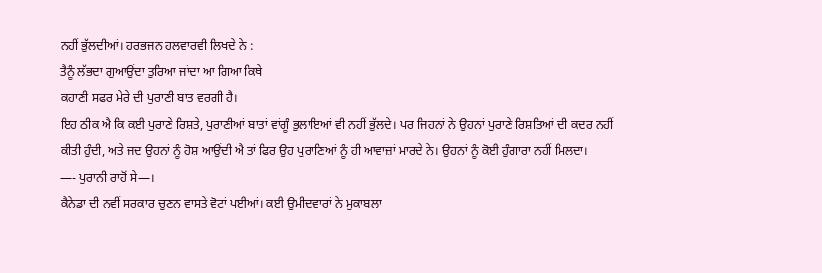ਨਹੀਂ ਭੁੱਲਦੀਆਂ। ਹਰਭਜਨ ਹਲਵਾਰਵੀ ਲਿਖਦੇ ਨੇ :
ਤੈਨੂੰ ਲੱਭਦਾ ਗੁਆਉਂਦਾ ਤੁਰਿਆ ਜਾਂਦਾ ਆ ਗਿਆ ਕਿਥੇ
ਕਹਾਣੀ ਸਫਰ ਮੇਰੇ ਦੀ ਪੁਰਾਣੀ ਬਾਤ ਵਰਗੀ ਹੈ।
ਇਹ ਠੀਕ ਐ ਕਿ ਕਈ ਪੁਰਾਣੇ ਰਿਸ਼ਤੇ, ਪੁਰਾਣੀਆਂ ਬਾਤਾਂ ਵਾਂਗੂੰ ਭੁਲਾਇਆਂ ਵੀ ਨਹੀਂ ਭੁੱਲਦੇ। ਪਰ ਜਿਹਨਾਂ ਨੇ ਉਹਨਾਂ ਪੁਰਾਣੇ ਰਿਸ਼ਤਿਆਂ ਦੀ ਕਦਰ ਨਹੀਂ ਕੀਤੀ ਹੁੰਦੀ, ਅਤੇ ਜਦ ਉਹਨਾਂ ਨੂੰ ਹੋਸ਼ ਆਉਂਦੀ ਐ ਤਾਂ ਫਿਰ ਉਹ ਪੁਰਾਣਿਆਂ ਨੂੰ ਹੀ ਆਵਾਜ਼ਾਂ ਮਾਰਦੇ ਨੇ। ਉਹਨਾਂ ਨੂੰ ਕੋਈ ਹੁੰਗਾਰਾ ਨਹੀਂ ਮਿਲਦਾ।
—- ਪੁਰਾਨੀ ਰਾਹੋਂ ਸੇ—।
ਕੈਨੇਡਾ ਦੀ ਨਵੀਂ ਸਰਕਾਰ ਚੁਣਨ ਵਾਸਤੇ ਵੋਟਾਂ ਪਈਆਂ। ਕਈ ਉਮੀਦਵਾਰਾਂ ਨੇ ਮੁਕਾਬਲਾ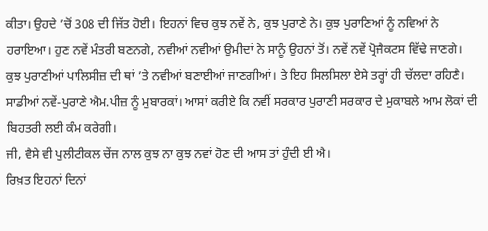ਕੀਤਾ। ਉਹਦੇ ’ਚੋਂ 308 ਦੀ ਜਿੱਤ ਹੋਈ। ਇਹਨਾਂ ਵਿਚ ਕੁਝ ਨਵੇਂ ਨੇ, ਕੁਝ ਪੁਰਾਣੇ ਨੇ। ਕੁਝ ਪੁਰਾਣਿਆਂ ਨੂੰ ਨਵਿਆਂ ਨੇ ਹਰਾਇਆ। ਹੁਣ ਨਵੇਂ ਮੰਤਰੀ ਬਣਨਗੇ, ਨਵੀਆਂ ਨਵੀਆਂ ਉਮੀਦਾਂ ਨੇ ਸਾਨੂੰ ਉਹਨਾਂ ਤੋਂ। ਨਵੇਂ ਨਵੇਂ ਪ੍ਰੋਜੈਕਟਸ ਵਿੱਢੇ ਜਾਣਗੇ।
ਕੁਝ ਪੁਰਾਣੀਆਂ ਪਾਲਿਸੀਜ਼ ਦੀ ਥਾਂ ’ਤੇ ਨਵੀਆਂ ਬਣਾਈਆਂ ਜਾਣਗੀਆਂ। ਤੇ ਇਹ ਸਿਲਸਿਲਾ ਏਸੇ ਤਰ੍ਹਾਂ ਹੀ ਚੱਲਦਾ ਰਹਿਣੈ। ਸਾਡੀਆਂ ਨਵੇਂ-ਪੁਰਾਣੇ ਐਮ.ਪੀਜ਼ ਨੂੰ ਮੁਬਾਰਕਾਂ। ਆਸਾਂ ਕਰੀਏ ਕਿ ਨਵੀਂ ਸਰਕਾਰ ਪੁਰਾਣੀ ਸਰਕਾਰ ਦੇ ਮੁਕਾਬਲੇ ਆਮ ਲੋਕਾਂ ਦੀ ਬਿਹਤਰੀ ਲਈ ਕੰਮ ਕਰੇਗੀ।
ਜੀ, ਵੈਸੇ ਵੀ ਪੁਲੀਟੀਕਲ ਚੇਂਜ ਨਾਲ ਕੁਝ ਨਾ ਕੁਝ ਨਵਾਂ ਹੋਣ ਦੀ ਆਸ ਤਾਂ ਹੁੰਦੀ ਈ ਐ।
ਰਿਖ਼ਤ ਇਹਨਾਂ ਦਿਨਾਂ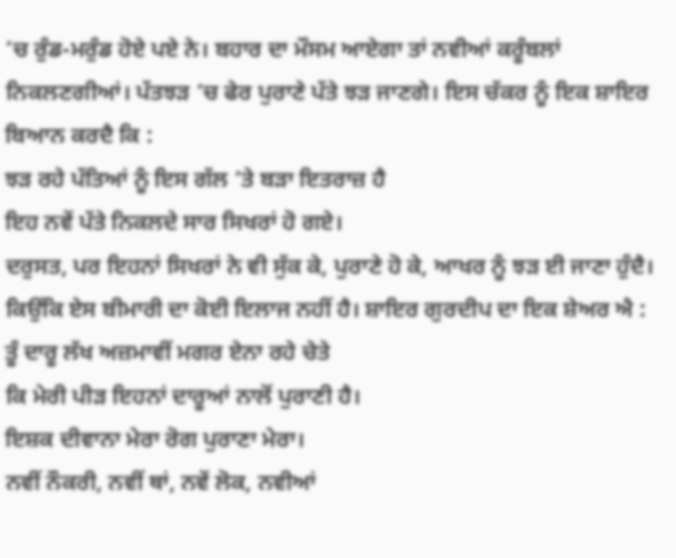’ਚ ਰੁੰਡ-ਮਰੁੰਡ ਹੋਏ ਪਏ ਨੇ। ਬਹਾਰ ਦਾ ਮੌਸਮ ਆਏਗਾ ਤਾਂ ਨਵੀਆਂ ਕਰੂੰਬਲਾਂ ਨਿਕਲਣਗੀਆਂ। ਪੱਤਝੜ ’ਚ ਫੇਰ ਪੁਰਾਣੇ ਪੱਤੇ ਝੜ ਜਾਣਗੇ। ਇਸ ਚੱਕਰ ਨੂੰ ਇਕ ਸ਼ਾਇਰ ਬਿਆਨ ਕਰਦੈ ਕਿ :
ਝੜ ਰਹੇ ਪੱਤਿਆਂ ਨੂੰ ਇਸ ਗੱਲ ’ਤੇ ਬੜਾ ਇਤਰਾਜ਼ ਹੈ
ਇਹ ਨਵੇਂ ਪੱਤੇ ਨਿਕਲਦੇ ਸਾਰ ਸਿਖਰਾਂ ਹੋ ਗਏ।
ਦਰੁਸਤ, ਪਰ ਇਹਨਾਂ ਸਿਖਰਾਂ ਨੇ ਵੀ ਸੁੱਕ ਕੇ, ਪੁਰਾਣੇ ਹੋ ਕੇ, ਆਖਰ ਨੂੰ ਝੜ ਈ ਜਾਣਾ ਹੁੰਦੈ। ਕਿਉਂਕਿ ਏਸ ਬੀਮਾਰੀ ਦਾ ਕੋਈ ਇਲਾਜ ਨਹੀਂ ਹੈ। ਸ਼ਾਇਰ ਗੁਰਦੀਪ ਦਾ ਇਕ ਸ਼ੇਅਰ ਐ :
ਤੂੰ ਦਾਰੂ ਲੱਖ ਅਜ਼ਮਾਵੀਂ ਮਗਰ ਏਨਾ ਰਹੇ ਚੇਤੇ
ਕਿ ਮੇਰੀ ਪੀੜ ਇਹਨਾਂ ਦਾਰੂਆਂ ਨਾਲੋਂ ਪੁਰਾਣੀ ਹੈ।
ਇਸ਼ਕ ਦੀਵਾਨਾ ਮੇਰਾ ਰੋਗ ਪੁਰਾਣਾ ਮੇਰਾ।
ਨਵੀਂ ਨੌਕਰੀ, ਨਵੀਂ ਥਾਂ, ਨਵੇਂ ਲੋਕ, ਨਵੀਆਂ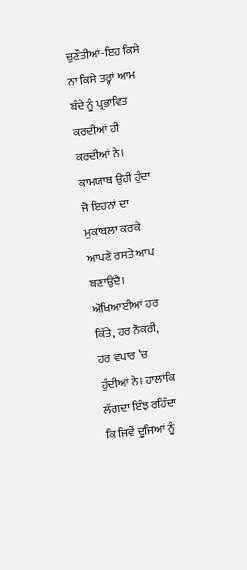ਚੁਣੌਤੀਆਂ-ਇਹ ਕਿਸੇ ਨਾ ਕਿਸੇ ਤਰ੍ਹਾਂ ਆਮ ਬੰਦੇ ਨੂੰ ਪ੍ਰਭਾਵਿਤ ਕਰਦੀਆਂ ਹੀ ਕਰਦੀਆਂ ਨੇ। ਕਾਮਯਾਬ ਉਹੀ ਹੁੰਦਾ ਜੋ ਇਹਨਾਂ ਦਾ ਮੁਕਾਬਲਾ ਕਰਕੇ ਆਪਣੇ ਰਸਤੇ ਆਪ ਬਣਾਉਂਦੈ।
ਔਖਿਆਈਆਂ ਹਰ ਕਿੱਤੇ, ਹਰ ਨੌਕਰੀ, ਹਰ ਵਪਾਰ ’ਚ ਹੁੰਦੀਆਂ ਨੇ। ਹਾਲਾਂਕਿ ਲੱਗਦਾ ਇੰਝ ਰਹਿੰਦਾ ਕਿ ਜਿਵੇਂ ਦੂਜਿਆਂ ਨੂੰ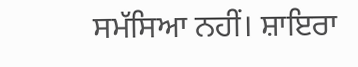ਸਮੱਸਿਆ ਨਹੀਂ। ਸ਼ਾਇਰਾ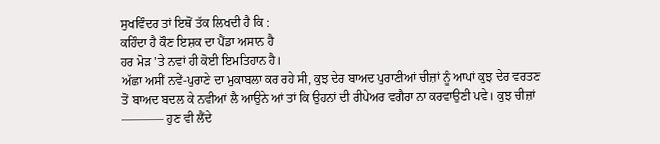ਸੁਖਵਿੰਦਰ ਤਾਂ ਇਥੋਂ ਤੱਕ ਲਿਖਦੀ ਹੈ ਕਿ :
ਕਹਿੰਦਾ ਹੈ ਕੌਣ ਇਸ਼ਕ ਦਾ ਪੈਂਡਾ ਅਸਾਨ ਹੈ
ਹਰ ਮੋੜ ’ਤੇ ਨਵਾਂ ਹੀ ਕੋਈ ਇਮਤਿਹਾਨ ਹੈ।
ਅੱਛਾ ਅਸੀਂ ਨਵੇਂ-ਪੁਰਾਣੇ ਦਾ ਮੁਕਾਬਲਾ ਕਰ ਰਹੇ ਸੀ, ਕੁਝ ਦੇਰ ਬਾਅਦ ਪੁਰਾਣੀਆਂ ਚੀਜ਼ਾਂ ਨੂੰ ਆਪਾਂ ਕੁਝ ਦੇਰ ਵਰਤਣ ਤੋਂ ਬਾਅਦ ਬਦਲ ਕੇ ਨਵੀਆਂ ਲੈ ਆਉਨੇ ਆਂ ਤਾਂ ਕਿ ਉਹਨਾਂ ਦੀ ਰੀਪੇਅਰ ਵਗੈਰਾ ਨਾ ਕਰਵਾਉਣੀ ਪਵੇ। ਕੁਝ ਚੀਜ਼ਾਂ ———– ਹੁਣ ਵੀ ਲੈਂਦੇ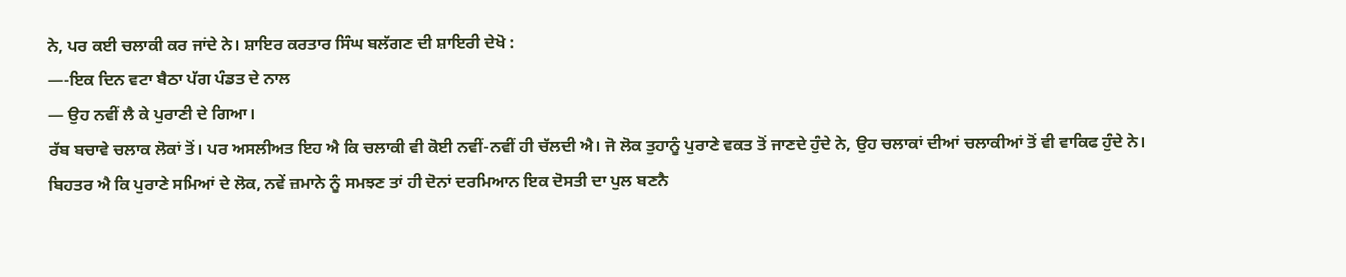ਨੇ, ਪਰ ਕਈ ਚਲਾਕੀ ਕਰ ਜਾਂਦੇ ਨੇ। ਸ਼ਾਇਰ ਕਰਤਾਰ ਸਿੰਘ ਬਲੱਗਣ ਦੀ ਸ਼ਾਇਰੀ ਦੇਖੋ :
—-ਇਕ ਦਿਨ ਵਟਾ ਬੈਠਾ ਪੱਗ ਪੰਡਤ ਦੇ ਨਾਲ
— ਉਹ ਨਵੀਂ ਲੈ ਕੇ ਪੁਰਾਣੀ ਦੇ ਗਿਆ।
ਰੱਬ ਬਚਾਵੇ ਚਲਾਕ ਲੋਕਾਂ ਤੋਂ। ਪਰ ਅਸਲੀਅਤ ਇਹ ਐ ਕਿ ਚਲਾਕੀ ਵੀ ਕੋਈ ਨਵੀਂ-ਨਵੀਂ ਹੀ ਚੱਲਦੀ ਐ। ਜੋ ਲੋਕ ਤੁਹਾਨੂੰ ਪੁਰਾਣੇ ਵਕਤ ਤੋਂ ਜਾਣਦੇ ਹੁੰਦੇ ਨੇ, ਉਹ ਚਲਾਕਾਂ ਦੀਆਂ ਚਲਾਕੀਆਂ ਤੋਂ ਵੀ ਵਾਕਿਫ ਹੁੰਦੇ ਨੇ।
ਬਿਹਤਰ ਐ ਕਿ ਪੁਰਾਣੇ ਸਮਿਆਂ ਦੇ ਲੋਕ, ਨਵੇਂ ਜ਼ਮਾਨੇ ਨੂੰ ਸਮਝਣ ਤਾਂ ਹੀ ਦੋਨਾਂ ਦਰਮਿਆਨ ਇਕ ਦੋਸਤੀ ਦਾ ਪੁਲ ਬਣਨੈ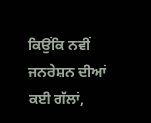ਕਿਉਂਕਿ ਨਵੀਂ ਜਨਰੇਸ਼ਨ ਦੀਆਂ ਕਈ ਗੱਲਾਂ,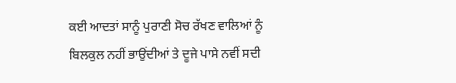ਕਈ ਆਦਤਾਂ ਸਾਨੂੰ ਪੁਰਾਣੀ ਸੋਚ ਰੱਖਣ ਵਾਲਿਆਂ ਨੂੰ ਬਿਲਕੁਲ ਨਹੀਂ ਭਾਉਂਦੀਆਂ ਤੇ ਦੂਜੇ ਪਾਸੇ ਨਵੀਂ ਸਦੀ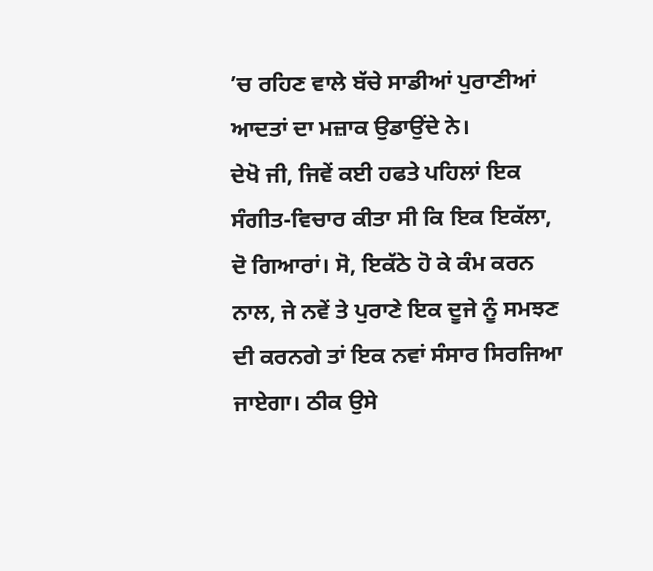’ਚ ਰਹਿਣ ਵਾਲੇ ਬੱਚੇ ਸਾਡੀਆਂ ਪੁਰਾਣੀਆਂ ਆਦਤਾਂ ਦਾ ਮਜ਼ਾਕ ਉਡਾਉਂਦੇ ਨੇ।
ਦੇਖੋ ਜੀ, ਜਿਵੇਂ ਕਈ ਹਫਤੇ ਪਹਿਲਾਂ ਇਕ ਸੰਗੀਤ-ਵਿਚਾਰ ਕੀਤਾ ਸੀ ਕਿ ਇਕ ਇਕੱਲਾ, ਦੋ ਗਿਆਰਾਂ। ਸੋ, ਇਕੱਠੇ ਹੋ ਕੇ ਕੰਮ ਕਰਨ ਨਾਲ, ਜੇ ਨਵੇਂ ਤੇ ਪੁਰਾਣੇ ਇਕ ਦੂਜੇ ਨੂੰ ਸਮਝਣ ਦੀ ਕਰਨਗੇ ਤਾਂ ਇਕ ਨਵਾਂ ਸੰਸਾਰ ਸਿਰਜਿਆ ਜਾਏਗਾ। ਠੀਕ ਉਸੇ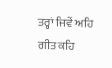ਤਰ੍ਹਾਂ ਜਿਵੇਂ ਅਹਿ ਗੀਤ ਕਹਿ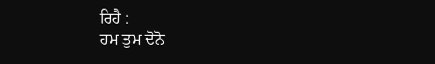ਰਿਹੈ :
ਹਮ ਤੁਮ ਦੋਨੋ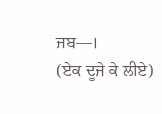ਜਬ—।
(ਏਕ ਦੂਜੇ ਕੇ ਲੀਏ)